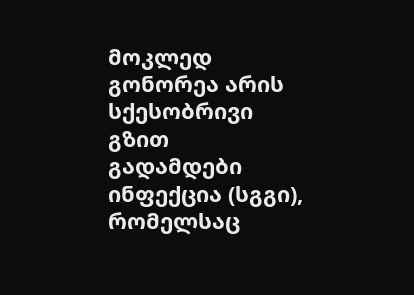მოკლედ
გონორეა არის სქესობრივი გზით გადამდები ინფექცია (სგგი), რომელსაც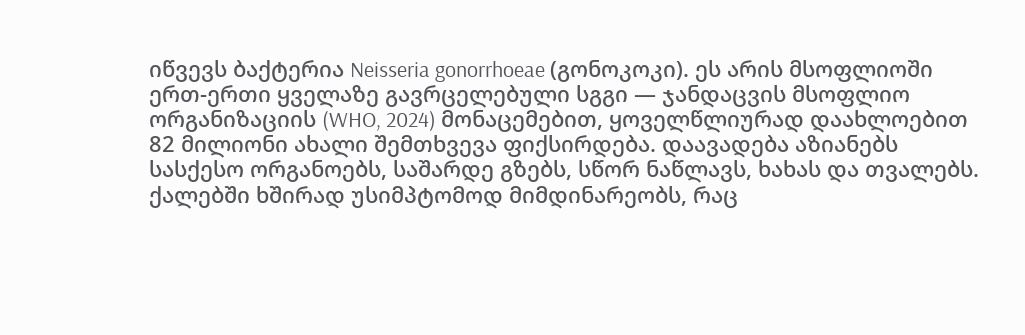იწვევს ბაქტერია Neisseria gonorrhoeae (გონოკოკი). ეს არის მსოფლიოში ერთ-ერთი ყველაზე გავრცელებული სგგი — ჯანდაცვის მსოფლიო ორგანიზაციის (WHO, 2024) მონაცემებით, ყოველწლიურად დაახლოებით 82 მილიონი ახალი შემთხვევა ფიქსირდება. დაავადება აზიანებს სასქესო ორგანოებს, საშარდე გზებს, სწორ ნაწლავს, ხახას და თვალებს. ქალებში ხშირად უსიმპტომოდ მიმდინარეობს, რაც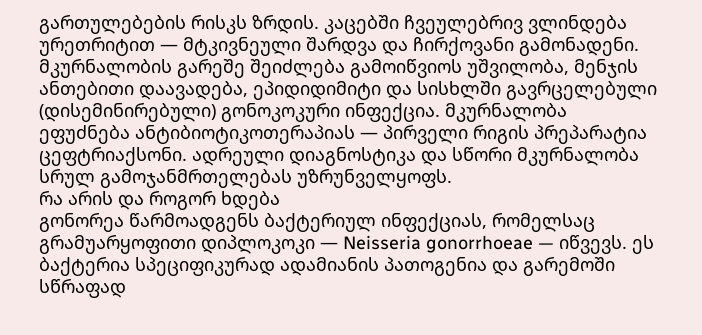გართულებების რისკს ზრდის. კაცებში ჩვეულებრივ ვლინდება ურეთრიტით — მტკივნეული შარდვა და ჩირქოვანი გამონადენი. მკურნალობის გარეშე შეიძლება გამოიწვიოს უშვილობა, მენჯის ანთებითი დაავადება, ეპიდიდიმიტი და სისხლში გავრცელებული (დისემინირებული) გონოკოკური ინფექცია. მკურნალობა ეფუძნება ანტიბიოტიკოთერაპიას — პირველი რიგის პრეპარატია ცეფტრიაქსონი. ადრეული დიაგნოსტიკა და სწორი მკურნალობა სრულ გამოჯანმრთელებას უზრუნველყოფს.
რა არის და როგორ ხდება
გონორეა წარმოადგენს ბაქტერიულ ინფექციას, რომელსაც გრამუარყოფითი დიპლოკოკი — Neisseria gonorrhoeae — იწვევს. ეს ბაქტერია სპეციფიკურად ადამიანის პათოგენია და გარემოში სწრაფად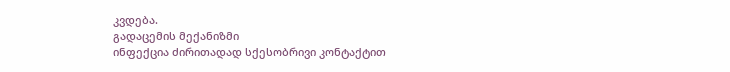კვდება.
გადაცემის მექანიზმი
ინფექცია ძირითადად სქესობრივი კონტაქტით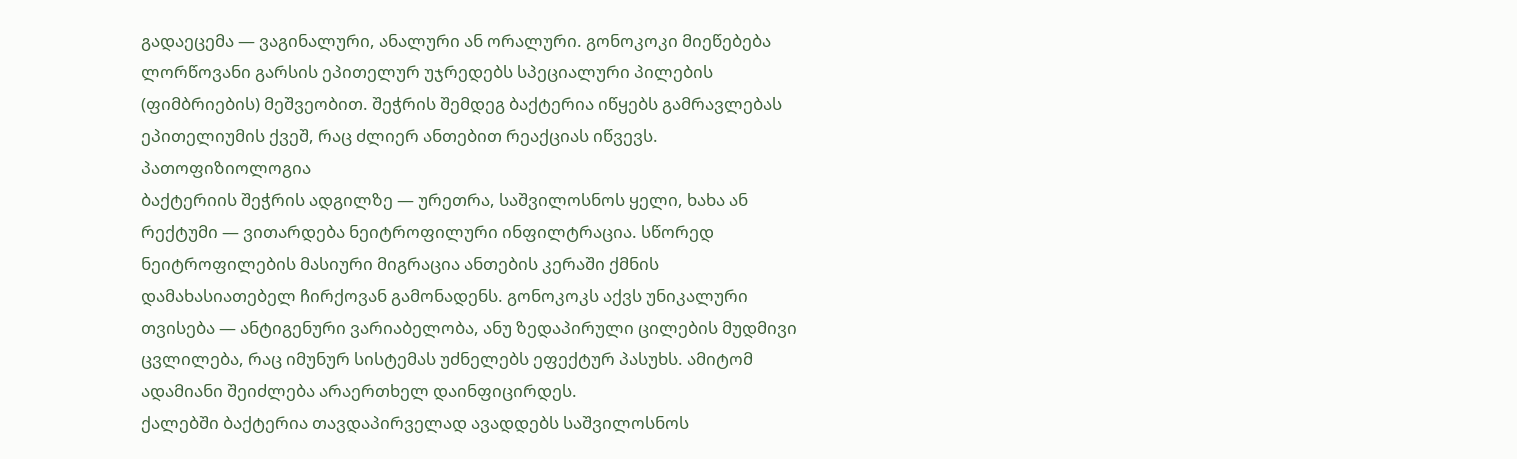გადაეცემა — ვაგინალური, ანალური ან ორალური. გონოკოკი მიეწებება ლორწოვანი გარსის ეპითელურ უჯრედებს სპეციალური პილების (ფიმბრიების) მეშვეობით. შეჭრის შემდეგ ბაქტერია იწყებს გამრავლებას ეპითელიუმის ქვეშ, რაც ძლიერ ანთებით რეაქციას იწვევს.
პათოფიზიოლოგია
ბაქტერიის შეჭრის ადგილზე — ურეთრა, საშვილოსნოს ყელი, ხახა ან რექტუმი — ვითარდება ნეიტროფილური ინფილტრაცია. სწორედ ნეიტროფილების მასიური მიგრაცია ანთების კერაში ქმნის დამახასიათებელ ჩირქოვან გამონადენს. გონოკოკს აქვს უნიკალური თვისება — ანტიგენური ვარიაბელობა, ანუ ზედაპირული ცილების მუდმივი ცვლილება, რაც იმუნურ სისტემას უძნელებს ეფექტურ პასუხს. ამიტომ ადამიანი შეიძლება არაერთხელ დაინფიცირდეს.
ქალებში ბაქტერია თავდაპირველად ავადდებს საშვილოსნოს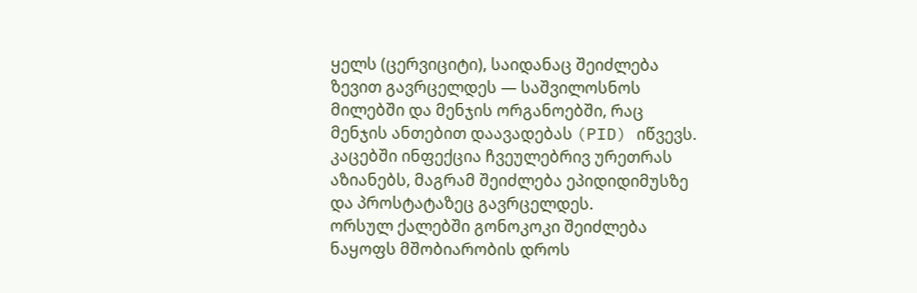ყელს (ცერვიციტი), საიდანაც შეიძლება ზევით გავრცელდეს — საშვილოსნოს მილებში და მენჯის ორგანოებში, რაც მენჯის ანთებით დაავადებას (PID) იწვევს. კაცებში ინფექცია ჩვეულებრივ ურეთრას აზიანებს, მაგრამ შეიძლება ეპიდიდიმუსზე და პროსტატაზეც გავრცელდეს.
ორსულ ქალებში გონოკოკი შეიძლება ნაყოფს მშობიარობის დროს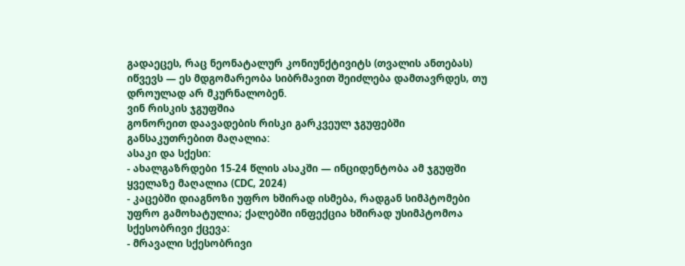გადაეცეს, რაც ნეონატალურ კონიუნქტივიტს (თვალის ანთებას) იწვევს — ეს მდგომარეობა სიბრმავით შეიძლება დამთავრდეს, თუ დროულად არ მკურნალობენ.
ვინ რისკის ჯგუფშია
გონორეით დაავადების რისკი გარკვეულ ჯგუფებში განსაკუთრებით მაღალია:
ასაკი და სქესი:
- ახალგაზრდები 15-24 წლის ასაკში — ინციდენტობა ამ ჯგუფში ყველაზე მაღალია (CDC, 2024)
- კაცებში დიაგნოზი უფრო ხშირად ისმება, რადგან სიმპტომები უფრო გამოხატულია; ქალებში ინფექცია ხშირად უსიმპტომოა
სქესობრივი ქცევა:
- მრავალი სქესობრივი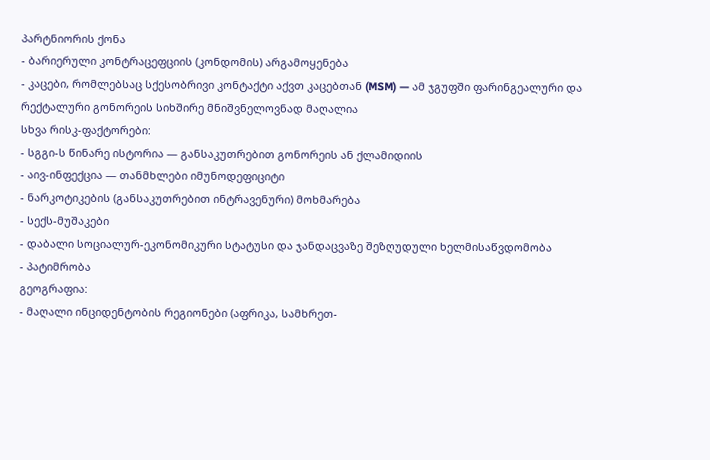პარტნიორის ქონა
- ბარიერული კონტრაცეფციის (კონდომის) არგამოყენება
- კაცები, რომლებსაც სქესობრივი კონტაქტი აქვთ კაცებთან (MSM) — ამ ჯგუფში ფარინგეალური და რექტალური გონორეის სიხშირე მნიშვნელოვნად მაღალია
სხვა რისკ-ფაქტორები:
- სგგი-ს წინარე ისტორია — განსაკუთრებით გონორეის ან ქლამიდიის
- აივ-ინფექცია — თანმხლები იმუნოდეფიციტი
- ნარკოტიკების (განსაკუთრებით ინტრავენური) მოხმარება
- სექს-მუშაკები
- დაბალი სოციალურ-ეკონომიკური სტატუსი და ჯანდაცვაზე შეზღუდული ხელმისაწვდომობა
- პატიმრობა
გეოგრაფია:
- მაღალი ინციდენტობის რეგიონები (აფრიკა, სამხრეთ-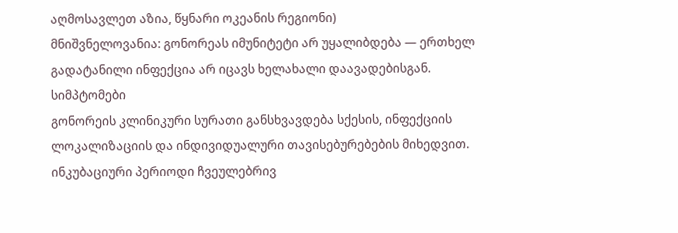აღმოსავლეთ აზია, წყნარი ოკეანის რეგიონი)
მნიშვნელოვანია: გონორეას იმუნიტეტი არ უყალიბდება — ერთხელ გადატანილი ინფექცია არ იცავს ხელახალი დაავადებისგან.
სიმპტომები
გონორეის კლინიკური სურათი განსხვავდება სქესის, ინფექციის ლოკალიზაციის და ინდივიდუალური თავისებურებების მიხედვით. ინკუბაციური პერიოდი ჩვეულებრივ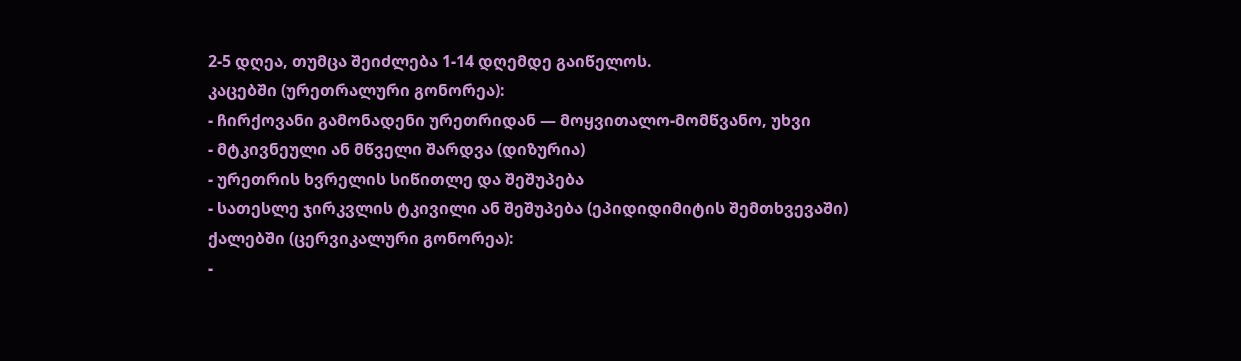2-5 დღეა, თუმცა შეიძლება 1-14 დღემდე გაიწელოს.
კაცებში (ურეთრალური გონორეა):
- ჩირქოვანი გამონადენი ურეთრიდან — მოყვითალო-მომწვანო, უხვი
- მტკივნეული ან მწველი შარდვა (დიზურია)
- ურეთრის ხვრელის სიწითლე და შეშუპება
- სათესლე ჯირკვლის ტკივილი ან შეშუპება (ეპიდიდიმიტის შემთხვევაში)
ქალებში (ცერვიკალური გონორეა):
-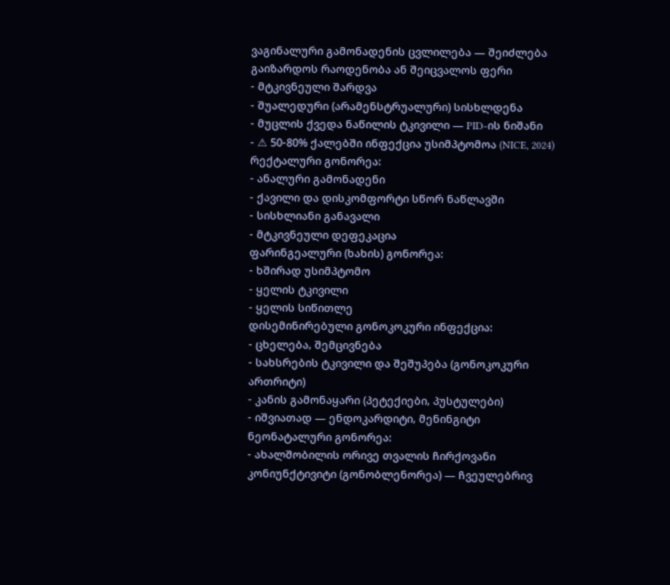ვაგინალური გამონადენის ცვლილება — შეიძლება გაიზარდოს რაოდენობა ან შეიცვალოს ფერი
- მტკივნეული შარდვა
- შუალედური (არამენსტრუალური) სისხლდენა
- მუცლის ქვედა ნაწილის ტკივილი — PID-ის ნიშანი
- ⚠ 50-80% ქალებში ინფექცია უსიმპტომოა (NICE, 2024)
რექტალური გონორეა:
- ანალური გამონადენი
- ქავილი და დისკომფორტი სწორ ნაწლავში
- სისხლიანი განავალი
- მტკივნეული დეფეკაცია
ფარინგეალური (ხახის) გონორეა:
- ხშირად უსიმპტომო
- ყელის ტკივილი
- ყელის სიწითლე
დისემინირებული გონოკოკური ინფექცია:
- ცხელება, შემცივნება
- სახსრების ტკივილი და შეშუპება (გონოკოკური ართრიტი)
- კანის გამონაყარი (პეტექიები, პუსტულები)
- იშვიათად — ენდოკარდიტი, მენინგიტი
ნეონატალური გონორეა:
- ახალშობილის ორივე თვალის ჩირქოვანი კონიუნქტივიტი (გონობლენორეა) — ჩვეულებრივ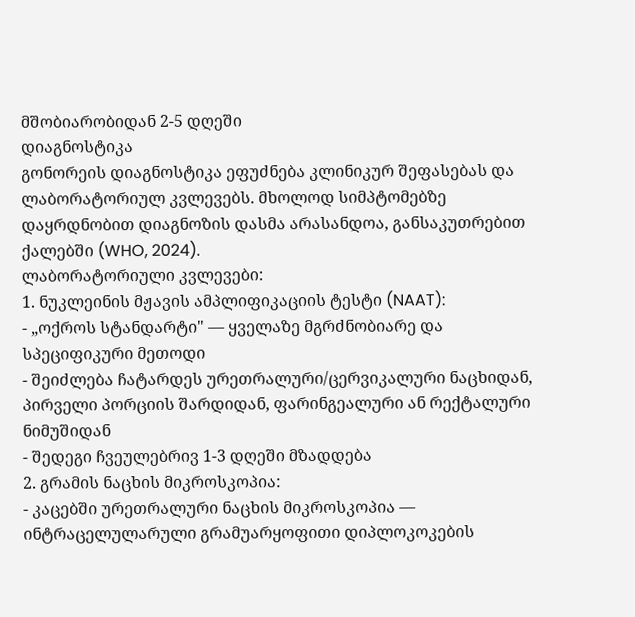მშობიარობიდან 2-5 დღეში
დიაგნოსტიკა
გონორეის დიაგნოსტიკა ეფუძნება კლინიკურ შეფასებას და ლაბორატორიულ კვლევებს. მხოლოდ სიმპტომებზე დაყრდნობით დიაგნოზის დასმა არასანდოა, განსაკუთრებით ქალებში (WHO, 2024).
ლაბორატორიული კვლევები:
1. ნუკლეინის მჟავის ამპლიფიკაციის ტესტი (NAAT):
- „ოქროს სტანდარტი" — ყველაზე მგრძნობიარე და სპეციფიკური მეთოდი
- შეიძლება ჩატარდეს ურეთრალური/ცერვიკალური ნაცხიდან, პირველი პორციის შარდიდან, ფარინგეალური ან რექტალური ნიმუშიდან
- შედეგი ჩვეულებრივ 1-3 დღეში მზადდება
2. გრამის ნაცხის მიკროსკოპია:
- კაცებში ურეთრალური ნაცხის მიკროსკოპია — ინტრაცელულარული გრამუარყოფითი დიპლოკოკების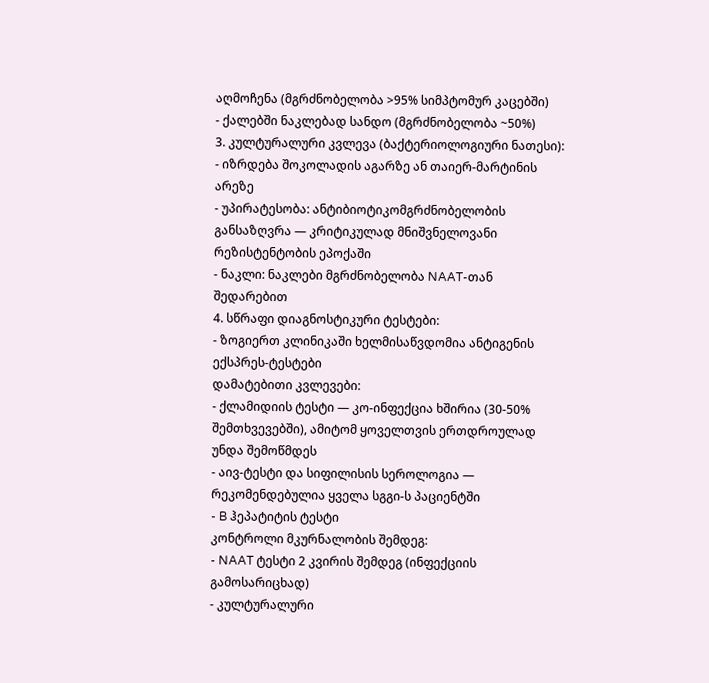აღმოჩენა (მგრძნობელობა >95% სიმპტომურ კაცებში)
- ქალებში ნაკლებად სანდო (მგრძნობელობა ~50%)
3. კულტურალური კვლევა (ბაქტერიოლოგიური ნათესი):
- იზრდება შოკოლადის აგარზე ან თაიერ-მარტინის არეზე
- უპირატესობა: ანტიბიოტიკომგრძნობელობის განსაზღვრა — კრიტიკულად მნიშვნელოვანი რეზისტენტობის ეპოქაში
- ნაკლი: ნაკლები მგრძნობელობა NAAT-თან შედარებით
4. სწრაფი დიაგნოსტიკური ტესტები:
- ზოგიერთ კლინიკაში ხელმისაწვდომია ანტიგენის ექსპრეს-ტესტები
დამატებითი კვლევები:
- ქლამიდიის ტესტი — კო-ინფექცია ხშირია (30-50% შემთხვევებში), ამიტომ ყოველთვის ერთდროულად უნდა შემოწმდეს
- აივ-ტესტი და სიფილისის სეროლოგია — რეკომენდებულია ყველა სგგი-ს პაციენტში
- B ჰეპატიტის ტესტი
კონტროლი მკურნალობის შემდეგ:
- NAAT ტესტი 2 კვირის შემდეგ (ინფექციის გამოსარიცხად)
- კულტურალური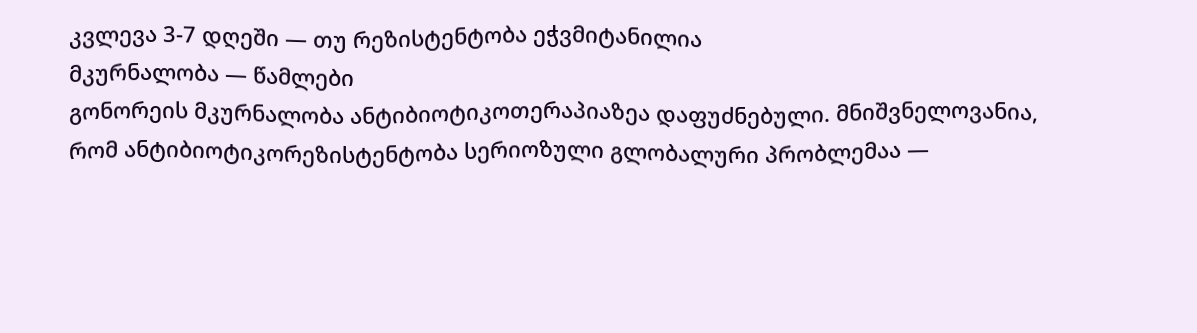კვლევა 3-7 დღეში — თუ რეზისტენტობა ეჭვმიტანილია
მკურნალობა — წამლები
გონორეის მკურნალობა ანტიბიოტიკოთერაპიაზეა დაფუძნებული. მნიშვნელოვანია, რომ ანტიბიოტიკორეზისტენტობა სერიოზული გლობალური პრობლემაა —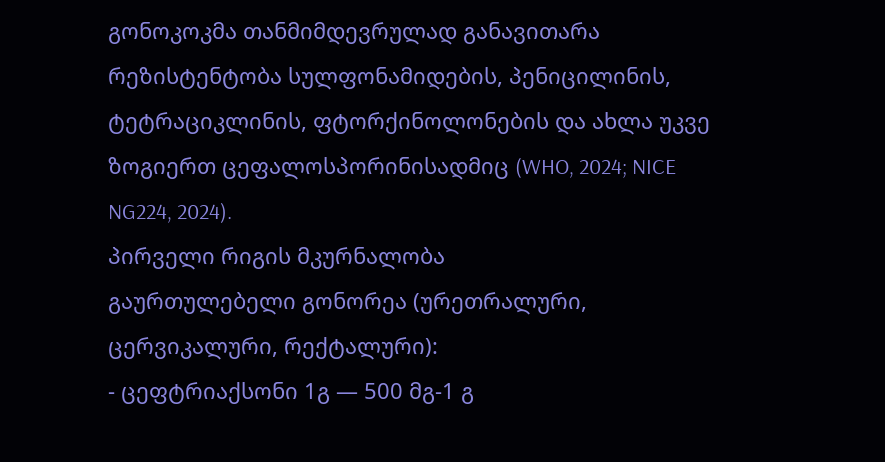გონოკოკმა თანმიმდევრულად განავითარა რეზისტენტობა სულფონამიდების, პენიცილინის, ტეტრაციკლინის, ფტორქინოლონების და ახლა უკვე ზოგიერთ ცეფალოსპორინისადმიც (WHO, 2024; NICE NG224, 2024).
პირველი რიგის მკურნალობა
გაურთულებელი გონორეა (ურეთრალური, ცერვიკალური, რექტალური):
- ცეფტრიაქსონი 1გ — 500 მგ-1 გ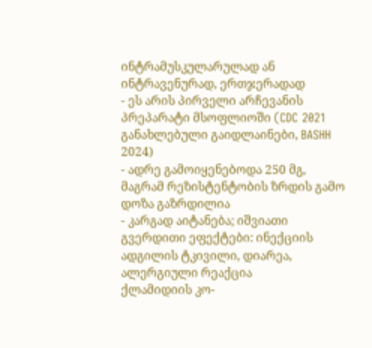ინტრამუსკულარულად ან ინტრავენურად, ერთჯერადად
- ეს არის პირველი არჩევანის პრეპარატი მსოფლიოში (CDC 2021 განახლებული გაიდლაინები, BASHH 2024)
- ადრე გამოიყენებოდა 250 მგ, მაგრამ რეზისტენტობის ზრდის გამო დოზა გაზრდილია
- კარგად აიტანება; იშვიათი გვერდითი ეფექტები: ინექციის ადგილის ტკივილი, დიარეა, ალერგიული რეაქცია
ქლამიდიის კო-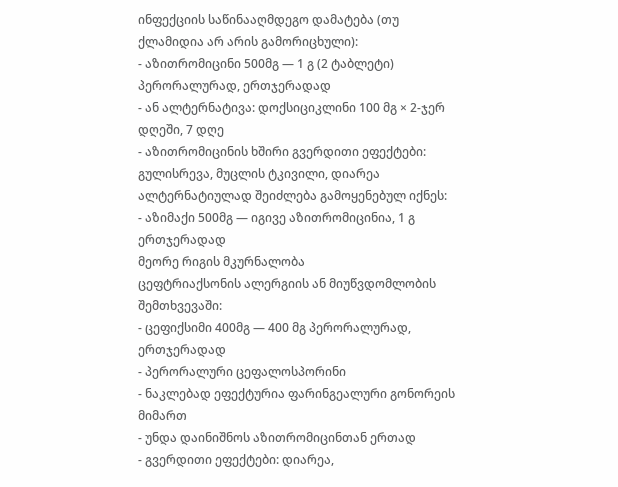ინფექციის საწინააღმდეგო დამატება (თუ ქლამიდია არ არის გამორიცხული):
- აზითრომიცინი 500მგ — 1 გ (2 ტაბლეტი) პერორალურად, ერთჯერადად
- ან ალტერნატივა: დოქსიციკლინი 100 მგ × 2-ჯერ დღეში, 7 დღე
- აზითრომიცინის ხშირი გვერდითი ეფექტები: გულისრევა, მუცლის ტკივილი, დიარეა
ალტერნატიულად შეიძლება გამოყენებულ იქნეს:
- აზიმაქი 500მგ — იგივე აზითრომიცინია, 1 გ ერთჯერადად
მეორე რიგის მკურნალობა
ცეფტრიაქსონის ალერგიის ან მიუწვდომლობის შემთხვევაში:
- ცეფიქსიმი 400მგ — 400 მგ პერორალურად, ერთჯერადად
- პერორალური ცეფალოსპორინი
- ნაკლებად ეფექტურია ფარინგეალური გონორეის მიმართ
- უნდა დაინიშნოს აზითრომიცინთან ერთად
- გვერდითი ეფექტები: დიარეა,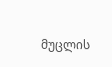მუცლის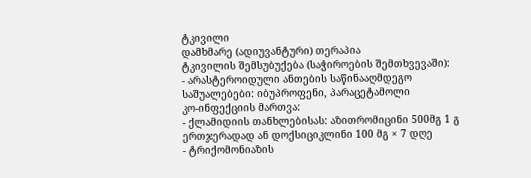ტკივილი
დამხმარე (ადიუვანტური) თერაპია
ტკივილის შემსუბუქება (საჭიროების შემთხვევაში):
- არასტეროიდული ანთების საწინააღმდეგო საშუალებები: იბუპროფენი, პარაცეტამოლი
კო-ინფექციის მართვა:
- ქლამიდიის თანხლებისას: აზითრომიცინი 500მგ 1 გ ერთჯერადად ან დოქსიციკლინი 100 მგ × 7 დღე
- ტრიქომონიაზის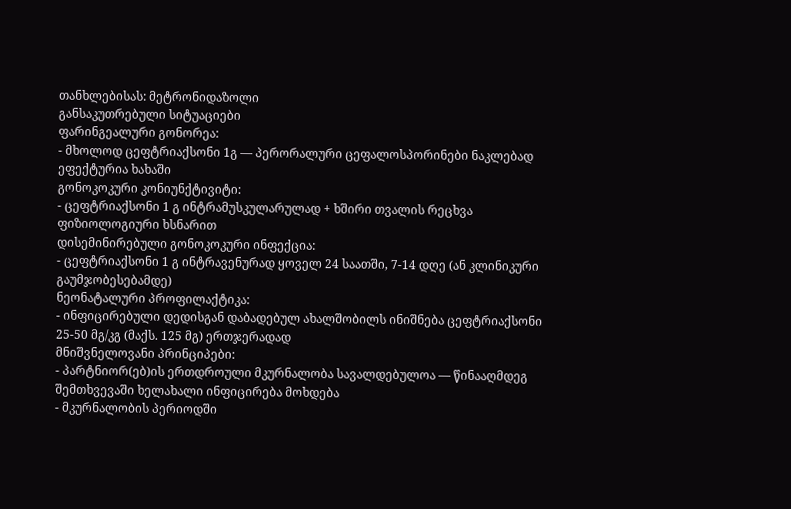თანხლებისას: მეტრონიდაზოლი
განსაკუთრებული სიტუაციები
ფარინგეალური გონორეა:
- მხოლოდ ცეფტრიაქსონი 1გ — პერორალური ცეფალოსპორინები ნაკლებად ეფექტურია ხახაში
გონოკოკური კონიუნქტივიტი:
- ცეფტრიაქსონი 1 გ ინტრამუსკულარულად + ხშირი თვალის რეცხვა ფიზიოლოგიური ხსნარით
დისემინირებული გონოკოკური ინფექცია:
- ცეფტრიაქსონი 1 გ ინტრავენურად ყოველ 24 საათში, 7-14 დღე (ან კლინიკური გაუმჯობესებამდე)
ნეონატალური პროფილაქტიკა:
- ინფიცირებული დედისგან დაბადებულ ახალშობილს ინიშნება ცეფტრიაქსონი 25-50 მგ/კგ (მაქს. 125 მგ) ერთჯერადად
მნიშვნელოვანი პრინციპები:
- პარტნიორ(ებ)ის ერთდროული მკურნალობა სავალდებულოა — წინააღმდეგ შემთხვევაში ხელახალი ინფიცირება მოხდება
- მკურნალობის პერიოდში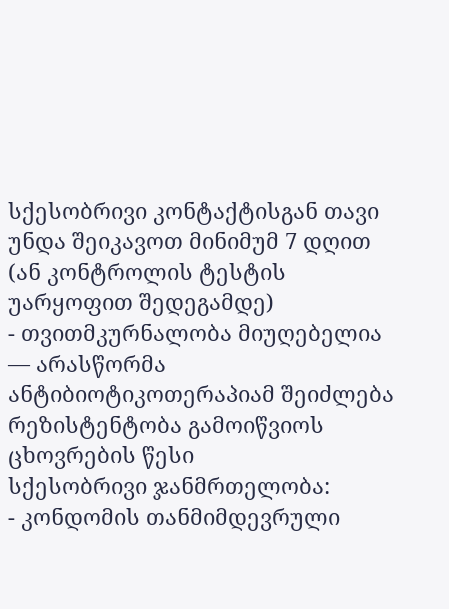სქესობრივი კონტაქტისგან თავი უნდა შეიკავოთ მინიმუმ 7 დღით (ან კონტროლის ტესტის უარყოფით შედეგამდე)
- თვითმკურნალობა მიუღებელია — არასწორმა ანტიბიოტიკოთერაპიამ შეიძლება რეზისტენტობა გამოიწვიოს
ცხოვრების წესი
სქესობრივი ჯანმრთელობა:
- კონდომის თანმიმდევრული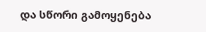და სწორი გამოყენება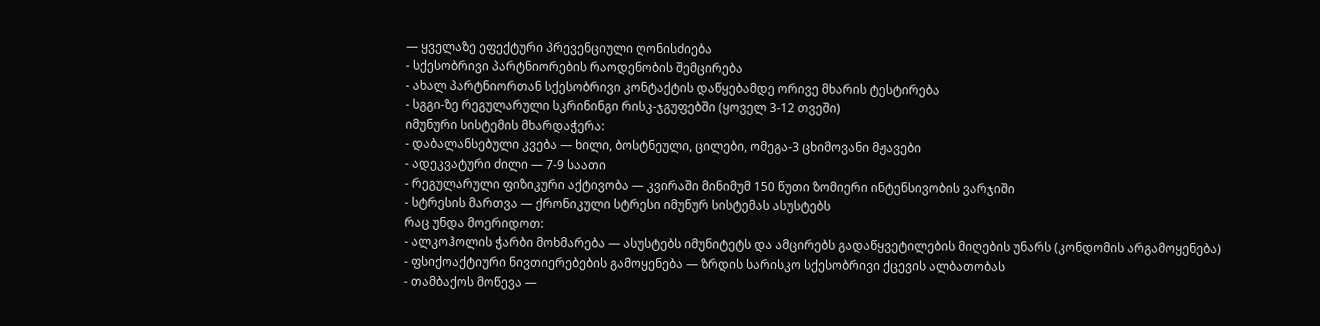— ყველაზე ეფექტური პრევენციული ღონისძიება
- სქესობრივი პარტნიორების რაოდენობის შემცირება
- ახალ პარტნიორთან სქესობრივი კონტაქტის დაწყებამდე ორივე მხარის ტესტირება
- სგგი-ზე რეგულარული სკრინინგი რისკ-ჯგუფებში (ყოველ 3-12 თვეში)
იმუნური სისტემის მხარდაჭერა:
- დაბალანსებული კვება — ხილი, ბოსტნეული, ცილები, ომეგა-3 ცხიმოვანი მჟავები
- ადეკვატური ძილი — 7-9 საათი
- რეგულარული ფიზიკური აქტივობა — კვირაში მინიმუმ 150 წუთი ზომიერი ინტენსივობის ვარჯიში
- სტრესის მართვა — ქრონიკული სტრესი იმუნურ სისტემას ასუსტებს
რაც უნდა მოერიდოთ:
- ალკოჰოლის ჭარბი მოხმარება — ასუსტებს იმუნიტეტს და ამცირებს გადაწყვეტილების მიღების უნარს (კონდომის არგამოყენება)
- ფსიქოაქტიური ნივთიერებების გამოყენება — ზრდის სარისკო სქესობრივი ქცევის ალბათობას
- თამბაქოს მოწევა —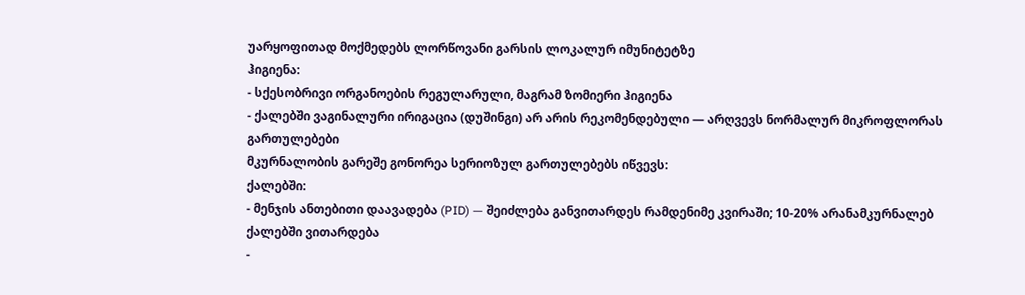უარყოფითად მოქმედებს ლორწოვანი გარსის ლოკალურ იმუნიტეტზე
ჰიგიენა:
- სქესობრივი ორგანოების რეგულარული, მაგრამ ზომიერი ჰიგიენა
- ქალებში ვაგინალური ირიგაცია (დუშინგი) არ არის რეკომენდებული — არღვევს ნორმალურ მიკროფლორას
გართულებები
მკურნალობის გარეშე გონორეა სერიოზულ გართულებებს იწვევს:
ქალებში:
- მენჯის ანთებითი დაავადება (PID) — შეიძლება განვითარდეს რამდენიმე კვირაში; 10-20% არანამკურნალებ ქალებში ვითარდება
-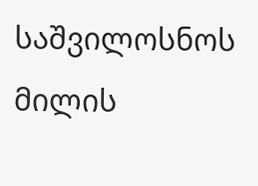საშვილოსნოს მილის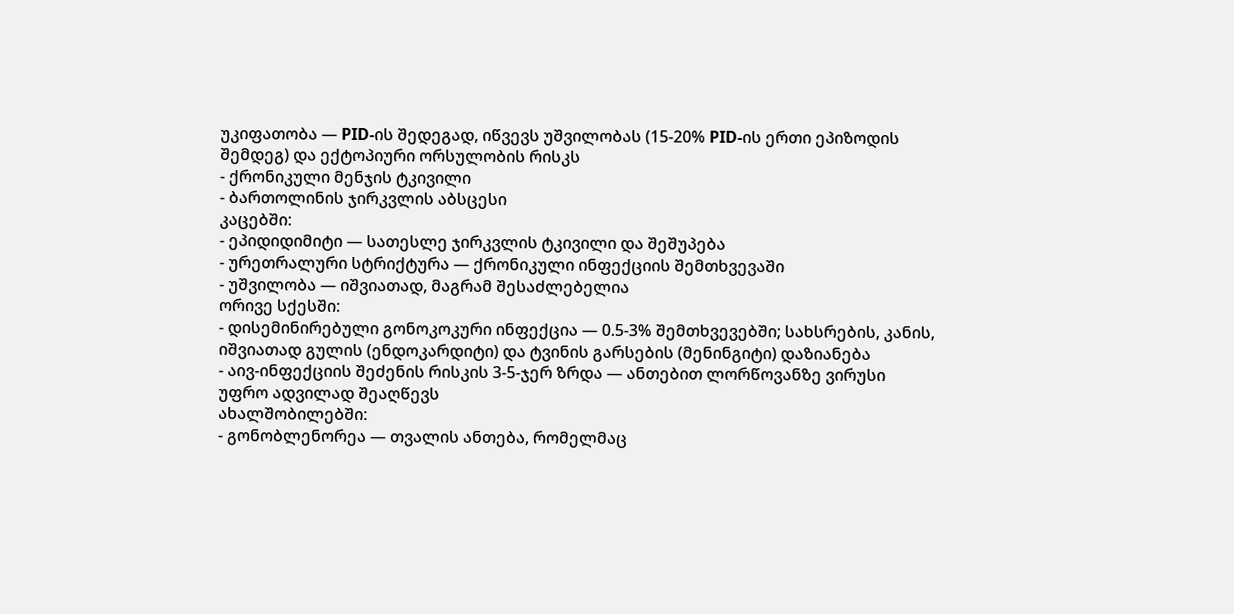უკიფათობა — PID-ის შედეგად, იწვევს უშვილობას (15-20% PID-ის ერთი ეპიზოდის შემდეგ) და ექტოპიური ორსულობის რისკს
- ქრონიკული მენჯის ტკივილი
- ბართოლინის ჯირკვლის აბსცესი
კაცებში:
- ეპიდიდიმიტი — სათესლე ჯირკვლის ტკივილი და შეშუპება
- ურეთრალური სტრიქტურა — ქრონიკული ინფექციის შემთხვევაში
- უშვილობა — იშვიათად, მაგრამ შესაძლებელია
ორივე სქესში:
- დისემინირებული გონოკოკური ინფექცია — 0.5-3% შემთხვევებში; სახსრების, კანის, იშვიათად გულის (ენდოკარდიტი) და ტვინის გარსების (მენინგიტი) დაზიანება
- აივ-ინფექციის შეძენის რისკის 3-5-ჯერ ზრდა — ანთებით ლორწოვანზე ვირუსი უფრო ადვილად შეაღწევს
ახალშობილებში:
- გონობლენორეა — თვალის ანთება, რომელმაც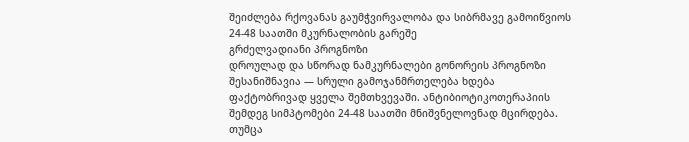შეიძლება რქოვანას გაუმჭვირვალობა და სიბრმავე გამოიწვიოს 24-48 საათში მკურნალობის გარეშე
გრძელვადიანი პროგნოზი
დროულად და სწორად ნამკურნალები გონორეის პროგნოზი შესანიშნავია — სრული გამოჯანმრთელება ხდება ფაქტობრივად ყველა შემთხვევაში. ანტიბიოტიკოთერაპიის შემდეგ სიმპტომები 24-48 საათში მნიშვნელოვნად მცირდება.
თუმცა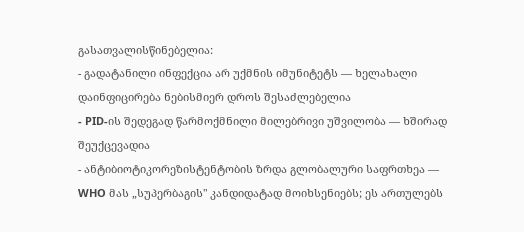გასათვალისწინებელია:
- გადატანილი ინფექცია არ უქმნის იმუნიტეტს — ხელახალი დაინფიცირება ნებისმიერ დროს შესაძლებელია
- PID-ის შედეგად წარმოქმნილი მილებრივი უშვილობა — ხშირად შეუქცევადია
- ანტიბიოტიკორეზისტენტობის ზრდა გლობალური საფრთხეა — WHO მას „სუპერბაგის" კანდიდატად მოიხსენიებს; ეს ართულებს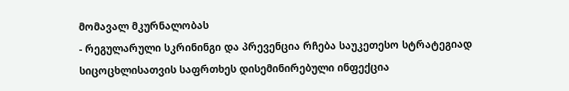მომავალ მკურნალობას
- რეგულარული სკრინინგი და პრევენცია რჩება საუკეთესო სტრატეგიად
სიცოცხლისათვის საფრთხეს დისემინირებული ინფექცია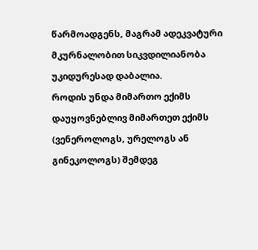წარმოადგენს, მაგრამ ადეკვატური მკურნალობით სიკვდილიანობა უკიდურესად დაბალია.
როდის უნდა მიმართო ექიმს
დაუყოვნებლივ მიმართეთ ექიმს (ვენეროლოგს, ურელოგს ან გინეკოლოგს) შემდეგ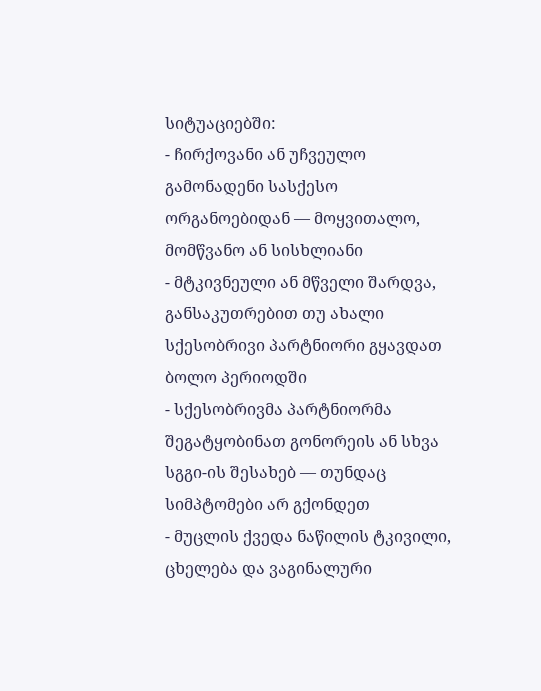სიტუაციებში:
- ჩირქოვანი ან უჩვეულო გამონადენი სასქესო ორგანოებიდან — მოყვითალო, მომწვანო ან სისხლიანი
- მტკივნეული ან მწველი შარდვა, განსაკუთრებით თუ ახალი სქესობრივი პარტნიორი გყავდათ ბოლო პერიოდში
- სქესობრივმა პარტნიორმა შეგატყობინათ გონორეის ან სხვა სგგი-ის შესახებ — თუნდაც სიმპტომები არ გქონდეთ
- მუცლის ქვედა ნაწილის ტკივილი, ცხელება და ვაგინალური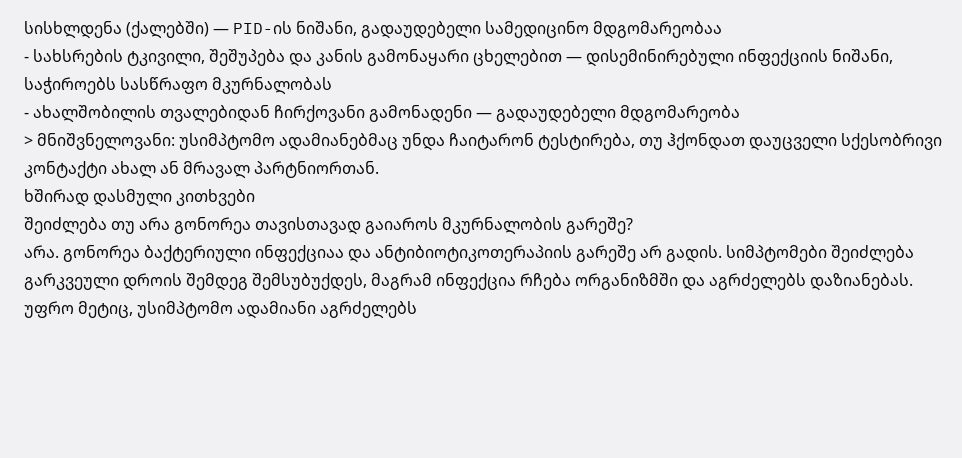სისხლდენა (ქალებში) — PID-ის ნიშანი, გადაუდებელი სამედიცინო მდგომარეობაა
- სახსრების ტკივილი, შეშუპება და კანის გამონაყარი ცხელებით — დისემინირებული ინფექციის ნიშანი, საჭიროებს სასწრაფო მკურნალობას
- ახალშობილის თვალებიდან ჩირქოვანი გამონადენი — გადაუდებელი მდგომარეობა
> მნიშვნელოვანი: უსიმპტომო ადამიანებმაც უნდა ჩაიტარონ ტესტირება, თუ ჰქონდათ დაუცველი სქესობრივი კონტაქტი ახალ ან მრავალ პარტნიორთან.
ხშირად დასმული კითხვები
შეიძლება თუ არა გონორეა თავისთავად გაიაროს მკურნალობის გარეშე?
არა. გონორეა ბაქტერიული ინფექციაა და ანტიბიოტიკოთერაპიის გარეშე არ გადის. სიმპტომები შეიძლება გარკვეული დროის შემდეგ შემსუბუქდეს, მაგრამ ინფექცია რჩება ორგანიზმში და აგრძელებს დაზიანებას. უფრო მეტიც, უსიმპტომო ადამიანი აგრძელებს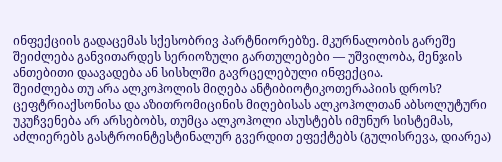ინფექციის გადაცემას სქესობრივ პარტნიორებზე. მკურნალობის გარეშე შეიძლება განვითარდეს სერიოზული გართულებები — უშვილობა, მენჯის ანთებითი დაავადება ან სისხლში გავრცელებული ინფექცია.
შეიძლება თუ არა ალკოჰოლის მიღება ანტიბიოტიკოთერაპიის დროს?
ცეფტრიაქსონისა და აზითრომიცინის მიღებისას ალკოჰოლთან აბსოლუტური უკუჩვენება არ არსებობს, თუმცა ალკოჰოლი ასუსტებს იმუნურ სისტემას, აძლიერებს გასტროინტესტინალურ გვერდით ეფექტებს (გულისრევა, დიარეა)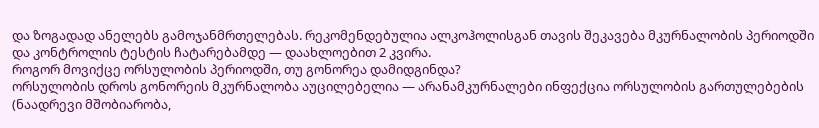და ზოგადად ანელებს გამოჯანმრთელებას. რეკომენდებულია ალკოჰოლისგან თავის შეკავება მკურნალობის პერიოდში და კონტროლის ტესტის ჩატარებამდე — დაახლოებით 2 კვირა.
როგორ მოვიქცე ორსულობის პერიოდში, თუ გონორეა დამიდგინდა?
ორსულობის დროს გონორეის მკურნალობა აუცილებელია — არანამკურნალები ინფექცია ორსულობის გართულებების (ნაადრევი მშობიარობა,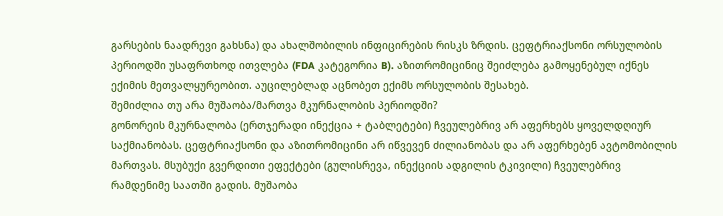გარსების ნაადრევი გახსნა) და ახალშობილის ინფიცირების რისკს ზრდის. ცეფტრიაქსონი ორსულობის პერიოდში უსაფრთხოდ ითვლება (FDA კატეგორია B). აზითრომიცინიც შეიძლება გამოყენებულ იქნეს ექიმის მეთვალყურეობით. აუცილებლად აცნობეთ ექიმს ორსულობის შესახებ.
შემიძლია თუ არა მუშაობა/მართვა მკურნალობის პერიოდში?
გონორეის მკურნალობა (ერთჯერადი ინექცია + ტაბლეტები) ჩვეულებრივ არ აფერხებს ყოველდღიურ საქმიანობას. ცეფტრიაქსონი და აზითრომიცინი არ იწვევენ ძილიანობას და არ აფერხებენ ავტომობილის მართვას. მსუბუქი გვერდითი ეფექტები (გულისრევა, ინექციის ადგილის ტკივილი) ჩვეულებრივ რამდენიმე საათში გადის. მუშაობა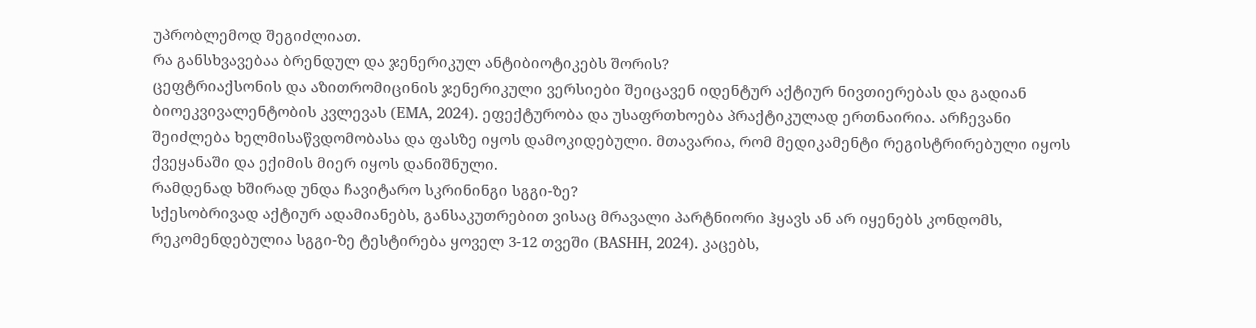უპრობლემოდ შეგიძლიათ.
რა განსხვავებაა ბრენდულ და ჯენერიკულ ანტიბიოტიკებს შორის?
ცეფტრიაქსონის და აზითრომიცინის ჯენერიკული ვერსიები შეიცავენ იდენტურ აქტიურ ნივთიერებას და გადიან ბიოეკვივალენტობის კვლევას (EMA, 2024). ეფექტურობა და უსაფრთხოება პრაქტიკულად ერთნაირია. არჩევანი შეიძლება ხელმისაწვდომობასა და ფასზე იყოს დამოკიდებული. მთავარია, რომ მედიკამენტი რეგისტრირებული იყოს ქვეყანაში და ექიმის მიერ იყოს დანიშნული.
რამდენად ხშირად უნდა ჩავიტარო სკრინინგი სგგი-ზე?
სქესობრივად აქტიურ ადამიანებს, განსაკუთრებით ვისაც მრავალი პარტნიორი ჰყავს ან არ იყენებს კონდომს, რეკომენდებულია სგგი-ზე ტესტირება ყოველ 3-12 თვეში (BASHH, 2024). კაცებს,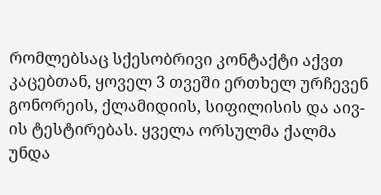რომლებსაც სქესობრივი კონტაქტი აქვთ კაცებთან, ყოველ 3 თვეში ერთხელ ურჩევენ გონორეის, ქლამიდიის, სიფილისის და აივ-ის ტესტირებას. ყველა ორსულმა ქალმა უნდა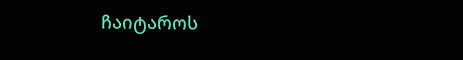ჩაიტაროს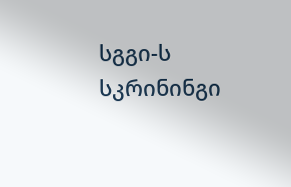სგგი-ს სკრინინგი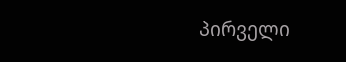პირველი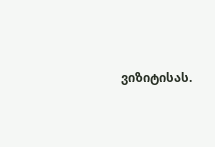ვიზიტისას.